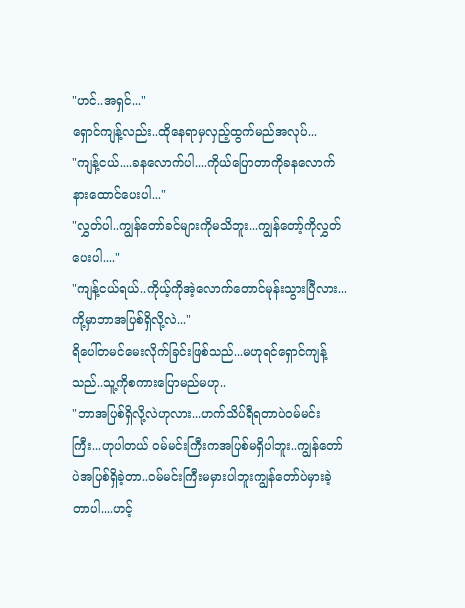"ဟင်..အရှင်..."
ရှောင်ကျန့်လည်း..ထိုနေရာမှလှည့်ထွက်မည်အလုပ်...
"ကျန့်ငယ်....ခနလောက်ပါ....ကိုယ်ပြောတာကိုခနလောက်နားထောင်ပေးပါ..."
"လွှတ်ပါ..ကျွန်တော်ခင်များကိုမသိဘူး...ကျွန်တော့်ကိုလွှတ်ပေးပါ...."
"ကျန့်ငယ်ရယ်..ကိုယ့်ကိုအဲ့လောက်တောင်မုန်းသွားပြီလား...ကို့မှာဘာအပြစ်ရှိလို့လဲ..."
ရိပေါ်တမင်မေးလိုက်ခြင်းဖြစ်သည်...မဟုရင်ရှောင်ကျန့်သည်..သူ့ကိုစကားပြောမည်မဟု..
"ဘာအပြစ်ရှိလို့လဲဟုလား...ဟက်သိပ်ရီရတာပဲဝမ်မင်းကြီး...ဟုပါတယ် ဝမ်မင်းကြီးကအပြစ်မရှိပါဘူး..ကျွန်တော်ပဲအပြစ်ရှိခဲ့တာ..ဝမ်မင်းကြီးမမှားပါဘူးကျွန်တော်ပဲမှားခဲ့တာပါ....ဟင့်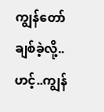ကျွန်တော်ချစ်ခဲ့လို့.. ဟင့်..ကျွန်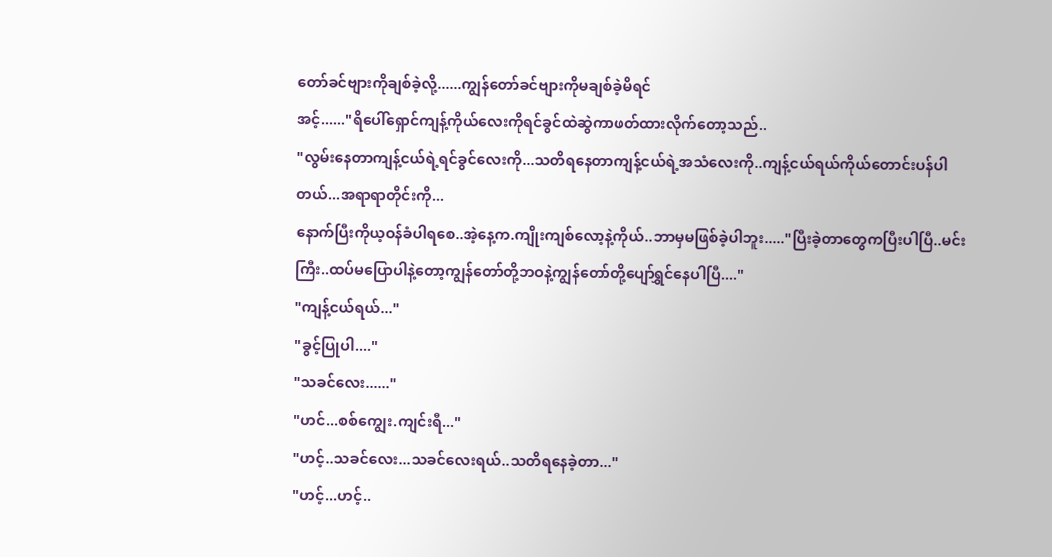တော်ခင်ဗျားကိုချစ်ခဲ့လို့......ကျွန်တော်ခင်ဗျားကိုမချစ်ခဲ့မိရင်
အင့်......"ရိပေါ်ရှောင်ကျန့်ကိုယ်လေးကိုရင်ခွင်ထဲဆွဲကာဖတ်ထားလိုက်တော့သည်..
"လွမ်းနေတာကျန့်ငယ်ရဲ့ရင်ခွင်လေးကို...သတိရနေတာကျန့်ငယ်ရဲ့အသံလေးကို..ကျန့်ငယ်ရယ်ကိုယ်တောင်းပန်ပါတယ်...အရာရာတိုင်းကို...
နောက်ပြီးကိုယ့ဝန်ခံပါရစေ..အဲ့နေ့က.ကျိုးကျစ်လော့နဲ့ကိုယ်..ဘာမှမဖြစ်ခဲ့ပါဘူး....."ပြီးခဲ့တာတွေကပြီးပါပြီ..မင်းကြီး..ထပ်မပြောပါနဲ့တော့ကျွန်တော်တို့ဘဝနဲ့ကျွန်တော်တို့ပျော်ရွှင်နေပါပြီ...."
"ကျန့်ငယ်ရယ်..."
"ခွင့်ပြုပါ...."
"သခင်လေး......"
"ဟင်...စစ်ကျွေး.ကျင်းရီ..."
"ဟင့်..သခင်လေး...သခင်လေးရယ်..သတိရနေခဲ့တာ..."
"ဟင့်...ဟင့်..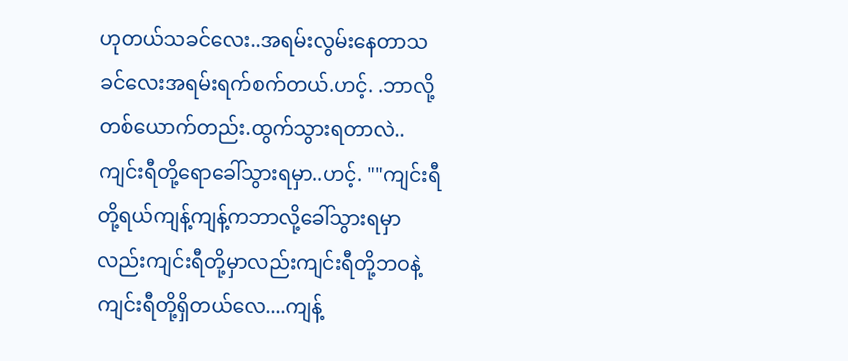ဟုတယ်သခင်လေး..အရမ်းလွမ်းနေတာသခင်လေးအရမ်းရက်စက်တယ်.ဟင့်. .ဘာလို့တစ်ယောက်တည်း.ထွက်သွားရတာလဲ..
ကျင်းရီတို့ရောခေါ်သွားရမှာ..ဟင့်. ""ကျင်းရီတို့ရယ်ကျန့်ကျန့်ကဘာလို့ခေါ်သွားရမှာလည်းကျင်းရီတို့မှာလည်းကျင်းရီတို့ဘဝနဲ့ကျင်းရီတို့ရှိတယ်လေ....ကျန့်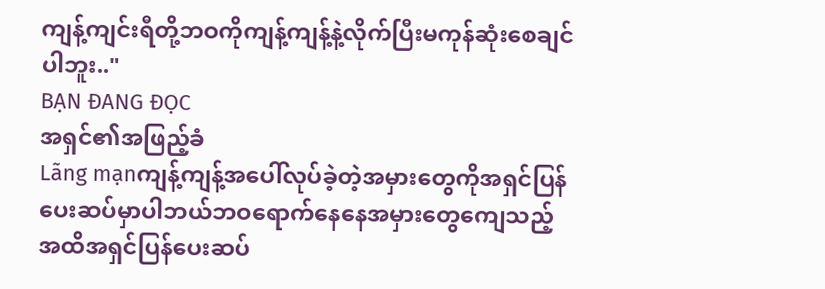ကျန့်ကျင်းရီတို့ဘဝကိုကျန့်ကျန့်နဲ့လိုက်ပြီးမကုန်ဆုံးစေချင်ပါဘူး.."
BẠN ĐANG ĐỌC
အရှင်၏အဖြည့်ခံ
Lãng mạnကျန့်ကျန့်အပေါ်လုပ်ခဲ့တဲ့အမှားတွေကိုအရှင်ပြန်ပေးဆပ်မှာပါဘယ်ဘဝရောက်နေနေအမှားတွေကျေသည့်အထိအရှင်ပြန်ပေးဆပ်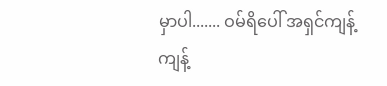မှာပါ....... ဝမ်ရိပေါ် အရှင်ကျန့်ကျန့်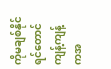ကိုမချစ်နိုင်ရင်တောင်ကျန့်ကျန့်ကအ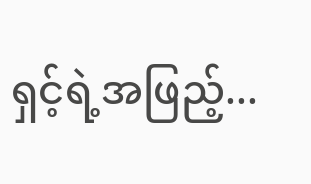ရှင့်ရဲ့အဖြည့်...